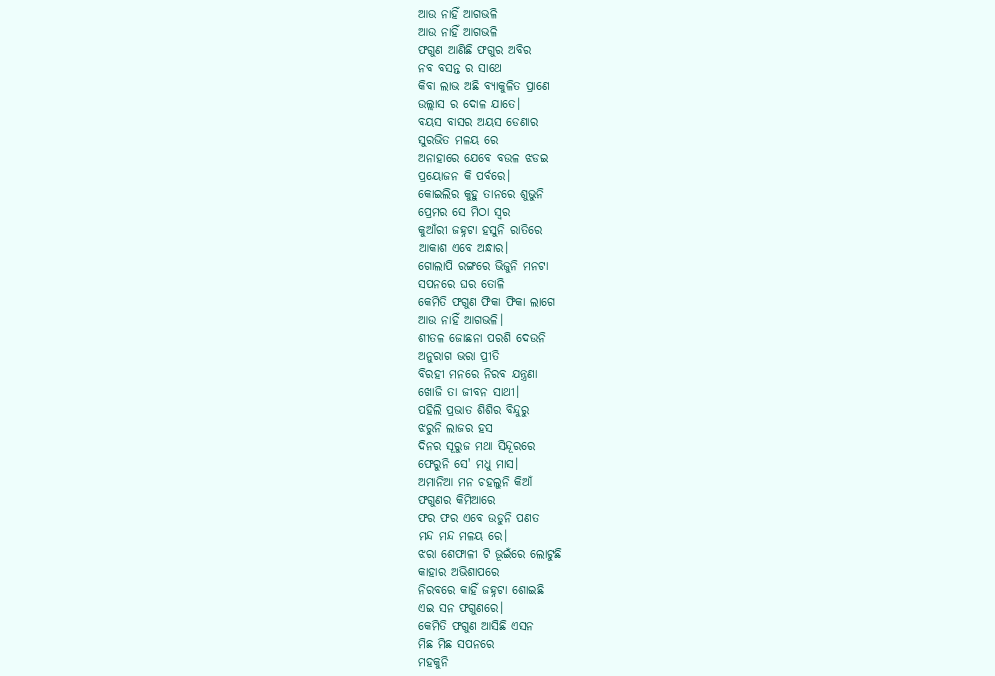ଆଉ ନାହିଁ ଆଗଭଳି
ଆଉ ନାହିଁ ଆଗଭଳି
ଫଗୁଣ ଆଣିଛି ଫଗୁର ଅବିର
ନବ ବସନ୍ତ ର ସାଥେ
କିବା ଲାଭ ଅଛି ବ୍ଯାକୁଳିତ ପ୍ରାଣେ
ଉଲ୍ଲାସ ର ଦୋଳ ଯାତେ।
ବୟସ ବାସର ଅୟସ ଡେଣାର
ସୁରଭିତ ମଳୟ ରେ
ଅନାହାରେ ଯେବେ ବଉଳ ଝଡଇ
ପ୍ରୟୋଜନ କି ପର୍ବରେ।
କୋଇଲିର କୁହୁ ତାନରେ ଶୁଭୁନି
ପ୍ରେମର ସେ ମିଠା ସ୍ବର
କୁଆଁରୀ ଜହ୍ନଟା ହସୁନି ରାତିରେ
ଆକାଶ ଏବେ ଅନ୍ଧାର।
ଗୋଲାପି ରଙ୍ଗରେ ଭିଜୁନି ମନଟା
ସପନରେ ଘର ତୋଳି
କେମିତି ଫଗୁଣ ଫିକା ଫିକା ଲାଗେ
ଆଉ ନାହିଁ ଆଗଭଳି।
ଶୀତଳ ଜୋଛନା ପରଶି ଦେଉନି
ଅନୁରାଗ ଭରା ପ୍ରୀତି
ବିରହୀ ମନରେ ନିରବ ଯନ୍ତ୍ରଣା
ଖୋଜି ତା ଜୀବନ ସାଥୀ।
ପହିଲି ପ୍ରଭାତ ଶିଶିର ବିନ୍ଦୁରୁ
ଝରୁନି ଲାଜର ହସ
ଦିନର ସୂରୁଜ ମଥା ସିନ୍ଦୂରରେ
ଫେରୁନି ସେ' ମଧୁ ମାସ।
ଅମାନିଆ ମନ ଚହଲୁନି କିଆଁ
ଫଗୁଣର କିମିଆରେ
ଫର ଫର ଏବେ ଉଡୁନି ପଣତ
ମନ୍ଦ ମନ୍ଦ ମଳୟ ରେ।
ଝରା ଶେଫାଳୀ ଟି ଭୂଇଁରେ ଲୋଟୁଛି
କାହାର ଅଭିଶାପରେ
ନିରବରେ କାହିଁ ଜହ୍ନଟା ଶୋଇଛି
ଏଇ ସନ ଫଗୁଣରେ।
କେମିତି ଫଗୁଣ ଆସିଛି ଏସନ
ମିଛ ମିଛ ସପନରେ
ମହକୁନି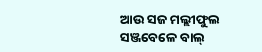ଆଉ ସଜ ମଲ୍ଲୀଫୁଲ
ସଞ୍ଜବେଳେ ବାଲ୍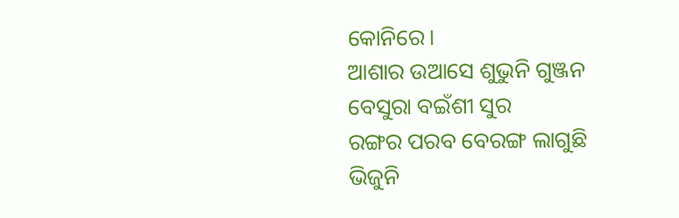କୋନିରେ।
ଆଶାର ଉଆସେ ଶୁଭୁନି ଗୁଞ୍ଜନ
ବେସୁରା ବଇଁଶୀ ସୁର
ରଙ୍ଗର ପରବ ବେରଙ୍ଗ ଲାଗୁଛି
ଭିଜୁନି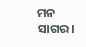ମନ ସାଗର।